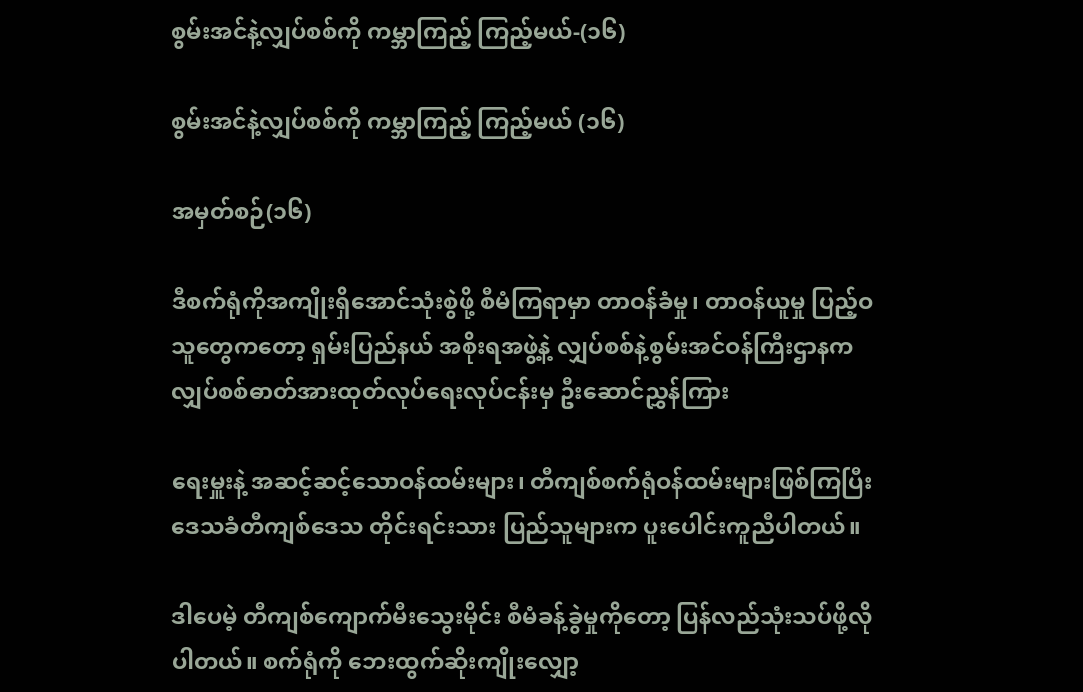စွမ်းအင်နဲ့လျှပ်စစ်ကို ကမ္ဘာကြည့် ကြည့်မယ်-(၁၆)

စွမ်းအင်နဲ့လျှပ်စစ်ကို ကမ္ဘာကြည့် ကြည့်မယ် (၁၆)

အမှတ်စဉ်(၁၆)

ဒီစက်ရုံကိုအကျိုးရှိအောင်သုံးစွဲဖို့ စီမံကြရာမှာ တာဝန်ခံမှု၊ တာဝန်ယူမှု ပြည့်ဝသူတွေကတော့ ရှမ်းပြည်နယ် အစိုးရအဖွဲ့နဲ့ လျှပ်စစ်နဲ့စွမ်းအင်ဝန်ကြီးဌာနက   လျှပ်စစ်ဓာတ်အားထုတ်လုပ်ရေးလုပ်ငန်းမှ ဦးဆောင်ညွှန်ကြား

ရေးမှူးနဲ့ အဆင့်ဆင့်သောဝန်ထမ်းများ၊ တီကျစ်စက်ရုံဝန်ထမ်းများဖြစ်ကြပြီး ဒေသခံတီကျစ်ဒေသ တိုင်းရင်းသား ပြည်သူများက ပူးပေါင်းကူညီပါတယ်။

ဒါပေမဲ့ တီကျစ်ကျောက်မီးသွေးမိုင်း စီမံခန့်ခွဲမှုကိုတော့ ပြန်လည်သုံးသပ်ဖို့လိုပါတယ်။ စက်ရုံကို ဘေးထွက်ဆိုးကျိုးလျှော့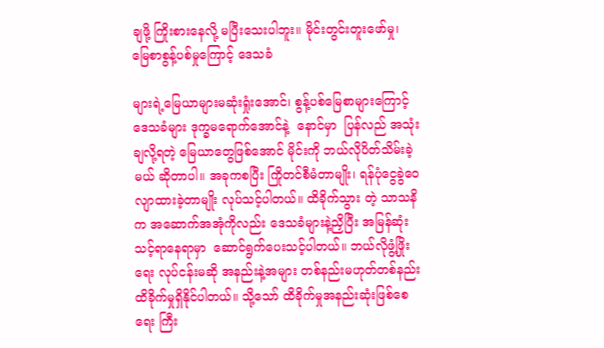ချဖို့ ကြိုးစားနေလို့ မပြီးသေးပါဘူး။ မိုင်းတွင်းတူးဖော်မှု၊ မြေစာစွန့်ပစ်မှုကြောင့် ဒေသခံ

များရဲ့မြေယာများမဆုံးရှုံးအောင်၊ စွန့်ပစ်မြေစာများကြောင့် ဒေသခံများ ဒုက္ခမရောက်အောင်နဲ့  နောင်မှာ  ပြန်လည် အသုံးချလို့ရတဲ့ မြေယာတွေဖြစ်အောင် မိုင်းကို ဘယ်လိုပိတ်သိမ်းခဲ့မယ် ဆိုတာပါ။ အခုကစပြီး ကြိုတင်စီမံတာမျိုး၊ ရန်ပုံငွေခွဲဝေလျာထားခဲ့တာမျိုး လုပ်သင့်ပါတယ်။ ထိခိုက်သွား တဲ့ သာသနိက အဆောက်အအုံကိုလည်း ဒေသခံများနဲ့ညှိပြီး အမြန်ဆုံးသင့်ရာနေရာမှာ  ဆောင်ရွက်ပေးသင့်ပါတယ်။ ဘယ်လိုဖွံ့ဖြိုးရေး လုပ်ငန်းမဆို အနည်းနဲ့အများ တစ်နည်းမဟုတ်တစ်နည်း ထိခိုက်မှုရှိနိုင်ပါတယ်။ သို့သော် ထိခိုက်မှုအနည်းဆုံးဖြစ်စေရေး ကြီး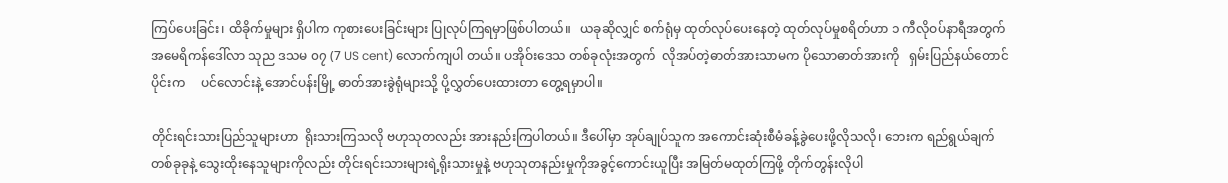ကြပ်ပေးခြင်း၊ ထိခိုက်မှုများ ရှိပါက ကုစားပေးခြင်းများ ပြုလုပ်ကြရမှာဖြစ်ပါတယ်။   ယခုဆိုလျှင် စက်ရုံမှ ထုတ်လုပ်ပေးနေတဲ့ ထုတ်လုပ်မှုစရိတ်ဟာ ၁ ကီလိုဝပ်နာရီအတွက် အမေရိကန်ဒေါ်လာ သုည ဒသမ ၀၇ (7 US cent) လောက်ကျပါ တယ်။ ပအိုဝ်းဒေသ တစ်ခုလုံးအတွက်  လိုအပ်တဲ့ဓာတ်အားသာမက ပိုသောဓာတ်အားကို   ရှမ်းပြည်နယ်တောင်ပိုင်းက     ပင်လောင်းနဲ့ အောင်ပန်းမြို့ ဓာတ်အားခွဲရုံများသို့ ပို့လွှတ်ပေးထားတာ တွေ့ရမှာပါ။

တိုင်းရင်းသားပြည်သူများဟာ  ရိုးသားကြသလို ဗဟုသုတလည်း အားနည်းကြပါတယ်။ ဒီပေါ်မှာ အုပ်ချုပ်သူက အကောင်းဆုံးစီမံခန့်ခွဲပေးဖို့လိုသလို၊ ဘေးက ရည်ရွယ်ချက်တစ်ခုခုနဲ့ သွေးထိုးနေသူများကိုလည်း တိုင်းရင်းသားများရဲ့ရိုးသားမှုနဲ့ ဗဟုသုတနည်းမှုကိုအခွင့်ကောင်းယူပြီး အမြတ်မထုတ်ကြဖို့ တိုက်တွန်းလိုပါ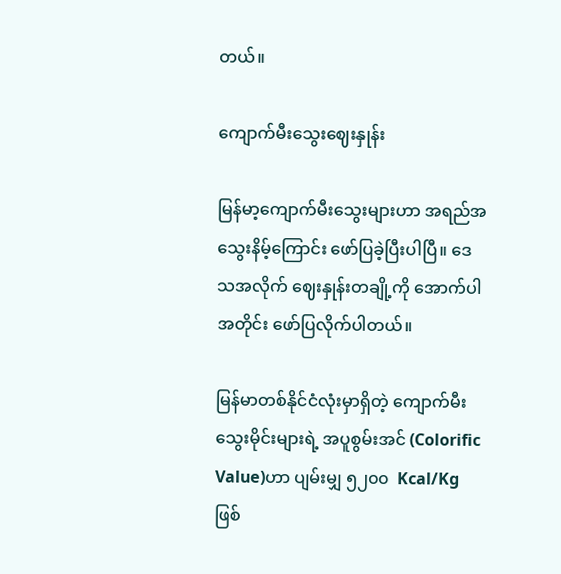တယ်။

ကျောက်မီးသွေးဈေးနှုန်း

မြန်မာ့ကျောက်မီးသွေးများဟာ အရည်အသွေးနိမ့်ကြောင်း ဖော်ပြခဲ့ပြီးပါပြီ။ ဒေသအလိုက် ဈေးနှုန်းတချို့ကို အောက်ပါအတိုင်း ဖော်ပြလိုက်ပါတယ်။

မြန်မာတစ်နိုင်ငံလုံးမှာရှိတဲ့ ကျောက်မီးသွေးမိုင်းများရဲ့ အပူစွမ်းအင် (Colorific Value)ဟာ ပျမ်းမျှ ၅၂၀၀  Kcal/Kg ဖြစ်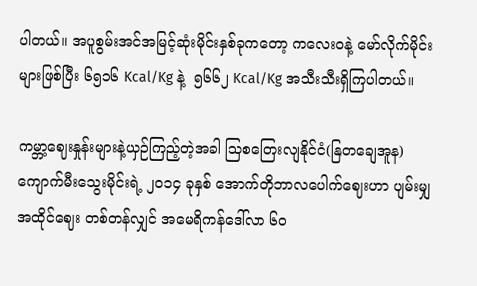ပါတယ်။ အပူစွမ်းအင်အမြင့်ဆုံးမိုင်းနှစ်ခုကတော့ ကလေးဝနဲ့ မော်လိုက်မိုင်းများဖြစ်ပြီး ၆၅၁၆ Kcal/Kg နဲ့  ၅၆၆၂ Kcal/Kg အသီးသီးရှိကြပါတယ်။

ကမ္ဘာ့ဈေးနှုန်းများနဲ့ယှဉ်ကြည့်တဲ့အခါ သြစတြေးလျနိုင်ငံ(နြတချေအူန)  ကျောက်မီးသွေးမိုင်းရဲ့ ၂၀၁၄ ခုနှစ် အောက်တိုဘာလပေါက်ဈေးဟာ ပျမ်းမျှအထိုင်ဈေး တစ်တန်လျှင် အမေရိကန်ဒေါ်လာ ၆၀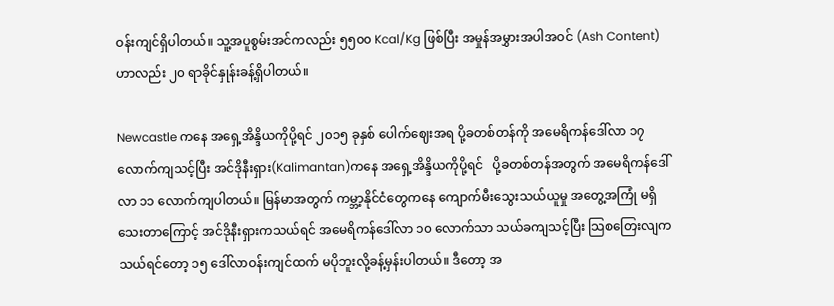ဝန်းကျင်ရှိပါတယ်။ သူ့အပူစွမ်းအင်ကလည်း ၅၅၀၀ Kcal/Kg ဖြစ်ပြီး အမှုန်အမွှားအပါအဝင် (Ash Content) ဟာလည်း ၂၀ ရာခိုင်နှုန်းခန့်ရှိပါတယ်။

Newcastle ကနေ အရှေ့အိန္ဒိယကိုပို့ရင် ၂၀၁၅ ခုနှစ် ပေါက်ဈေးအရ ပို့ခတစ်တန်ကို အမေရိကန်ဒေါ်လာ ၁၇ လောက်ကျသင့်ပြီး အင်ဒိုနီးရှား(Kalimantan)ကနေ အရှေ့အိန္ဒိယကိုပို့ရင်   ပို့ခတစ်တန်အတွက် အမေရိကန်ဒေါ်လာ ၁၁ လောက်ကျပါတယ်။ မြန်မာအတွက် ကမ္ဘာ့နိုင်ငံတွေကနေ ကျောက်မီးသွေးသယ်ယူမှု အတွေ့အကြုံ မရှိသေးတာကြောင့် အင်ဒိုနီးရှားကသယ်ရင် အမေရိကန်ဒေါ်လာ ၁၀ လောက်သာ သယ်ခကျသင့်ပြီး သြစတြေးလျက သယ်ရင်တော့ ၁၅ ဒေါ်လာဝန်းကျင်ထက် မပိုဘူးလို့ခန့်မှန်းပါတယ်။ ဒီတော့ အ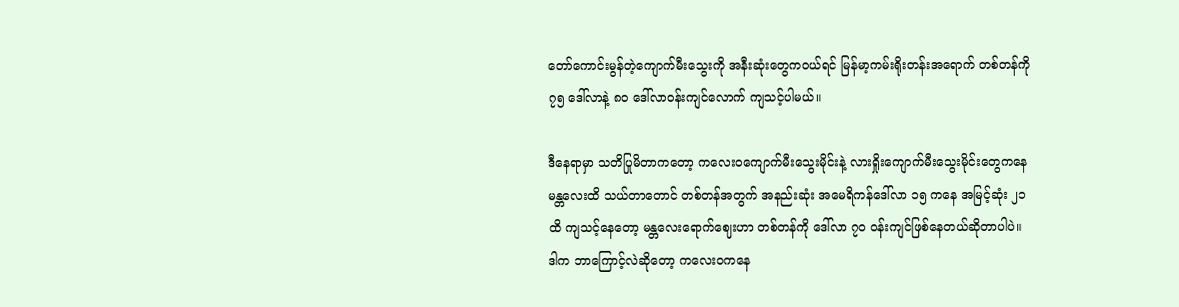တော်ကောင်းမွန်တဲ့ကျောက်မီးသွေးကို အနီးဆုံးတွေကဝယ်ရင် မြန်မာ့ကမ်းရိုးတန်းအရောက် တစ်တန်ကို ၇၅ ဒေါ်လာနဲ့ ၈၀ ဒေါ်လာဝန်းကျင်လောက် ကျသင့်ပါမယ်။

ဒီနေရာမှာ သတိပြုမိတာကတော့ ကလေးဝကျောက်မီးသွေးမိုင်းနဲ့ လားရှိုးကျောက်မီးသွေးမိုင်းတွေကနေ မန္တလေးထိ သယ်တာတောင် တစ်တန်အတွက် အနည်းဆုံး အမေရိကန်ဒေါ်လာ ၁၅ ကနေ အမြင့်ဆုံး ၂၁ ထိ ကျသင့်နေတော့ မန္တလေးရောက်ဈေးဟာ တစ်တန်ကို ဒေါ်လာ ၇၀ ဝန်းကျင်ဖြစ်နေတယ်ဆိုတာပါပဲ။ ဒါက ဘာကြောင့်လဲဆိုတော့ ကလေးဝကနေ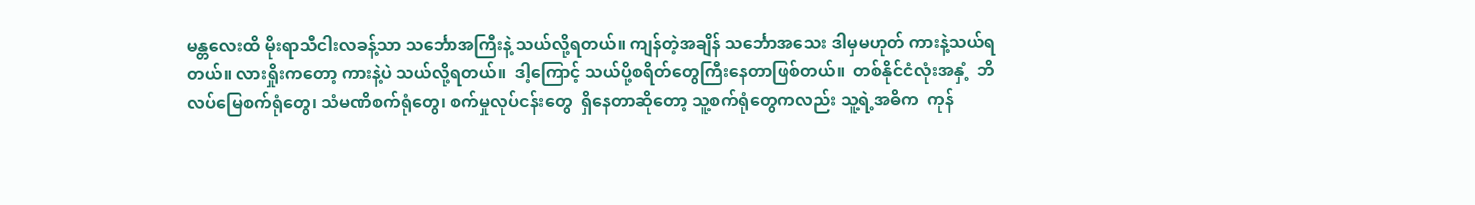မန္တလေးထိ မိုးရာသီငါးလခန့်သာ သင်္ဘောအကြီးနဲ့ သယ်လို့ရတယ်။ ကျန်တဲ့အချိန် သင်္ဘောအသေး ဒါမှမဟုတ် ကားနဲ့သယ်ရတယ်။ လားရှိုးကတော့ ကားနဲ့ပဲ သယ်လို့ရတယ်။  ဒါ့ကြောင့် သယ်ပို့စရိတ်တွေကြီးနေတာဖြစ်တယ်။  တစ်နိုင်ငံလုံးအနှံ့  ဘိလပ်မြေစက်ရုံတွေ၊ သံမဏိစက်ရုံတွေ၊ စက်မှုလုပ်ငန်းတွေ  ရှိနေတာဆိုတော့ သူ့စက်ရုံတွေကလည်း သူ့ရဲ့အဓိက  ကုန်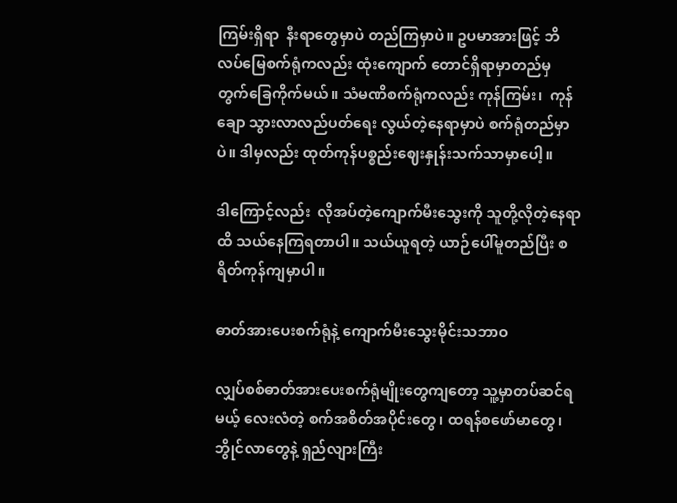ကြမ်းရှိရာ  နီးရာတွေမှာပဲ တည်ကြမှာပဲ။ ဥပမာအားဖြင့် ဘိလပ်မြေစက်ရုံကလည်း ထုံးကျောက် တောင်ရှိရာမှာတည်မှ တွက်ခြေကိုက်မယ်။ သံမဏိစက်ရုံကလည်း ကုန်ကြမ်း၊  ကုန်ချော သွားလာလည်ပတ်ရေး လွယ်တဲ့နေရာမှာပဲ စက်ရုံတည်မှာပဲ။ ဒါမှလည်း ထုတ်ကုန်ပစ္စည်းဈေးနှုန်းသက်သာမှာပေါ့။

ဒါကြောင့်လည်း  လိုအပ်တဲ့ကျောက်မီးသွေးကို သူတို့လိုတဲ့နေရာထိ သယ်နေကြရတာပါ။ သယ်ယူရတဲ့ ယာဉ်ပေါ်မူတည်ပြီး စရိတ်ကုန်ကျမှာပါ။

ဓာတ်အားပေးစက်ရုံနဲ့ ကျောက်မီးသွေးမိုင်းသဘာဝ

လျှပ်စစ်ဓာတ်အားပေးစက်ရုံမျိုးတွေကျတော့ သူ့မှာတပ်ဆင်ရမယ့် လေးလံတဲ့ စက်အစိတ်အပိုင်းတွေ၊ ထရန်စဖော်မာတွေ၊ ဘွိုင်လာတွေနဲ့ ရှည်လျားကြီး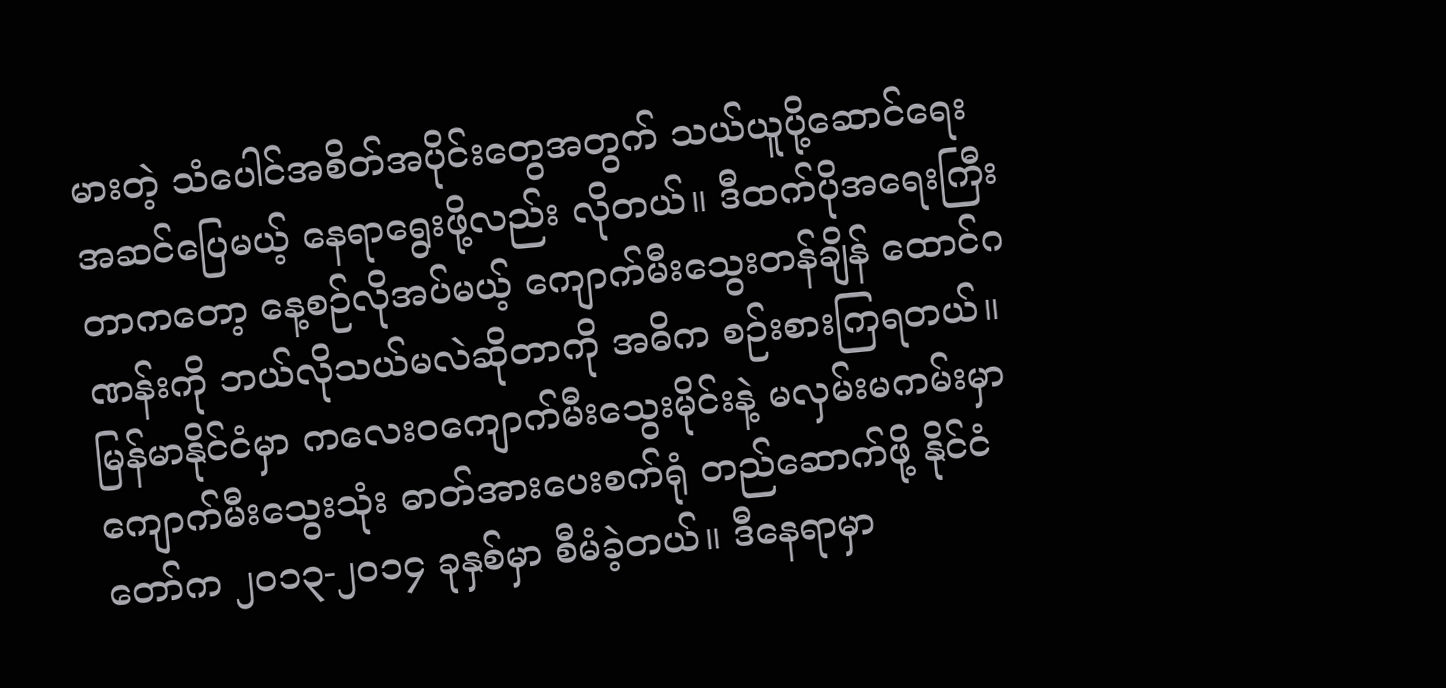မားတဲ့ သံပေါင်အစိတ်အပိုင်းတွေအတွက် သယ်ယူပို့ဆောင်ရေး အဆင်ပြေမယ့် နေရာရွေးဖို့လည်း လိုတယ်။ ဒီထက်ပိုအရေးကြီးတာကတော့ နေ့စဉ်လိုအပ်မယ့် ကျောက်မီးသွေးတန်ချိန် ထောင်ဂဏန်းကို ဘယ်လိုသယ်မလဲဆိုတာကို အဓိက စဉ်းစားကြရတယ်။ မြန်မာနိုင်ငံမှာ ကလေးဝကျောက်မီးသွေးမိုင်းနဲ့ မလှမ်းမကမ်းမှာ ကျောက်မီးသွေးသုံး ဓာတ်အားပေးစက်ရုံ တည်ဆောက်ဖို့ နိုင်ငံတော်က ၂၀၁၃-၂၀၁၄ ခုနှစ်မှာ စီမံခဲ့တယ်။ ဒီနေရာမှာ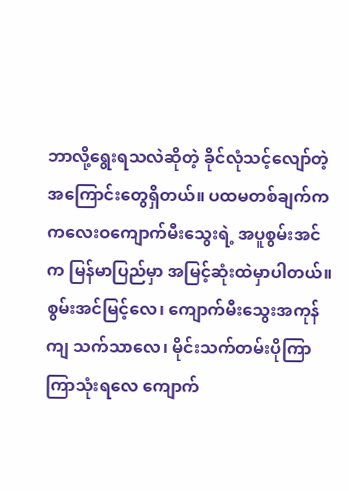ဘာလို့ရွေးရသလဲဆိုတဲ့ ခိုင်လုံသင့်လျော်တဲ့ အကြောင်းတွေရှိတယ်။ ပထမတစ်ချက်က ကလေးဝကျောက်မီးသွေးရဲ့ အပူစွမ်းအင်က မြန်မာပြည်မှာ အမြင့်ဆုံးထဲမှာပါတယ်။ စွမ်းအင်မြင့်လေ၊ ကျောက်မီးသွေးအကုန်ကျ သက်သာလေ၊ မိုင်းသက်တမ်းပိုကြာကြာသုံးရလေ ကျောက်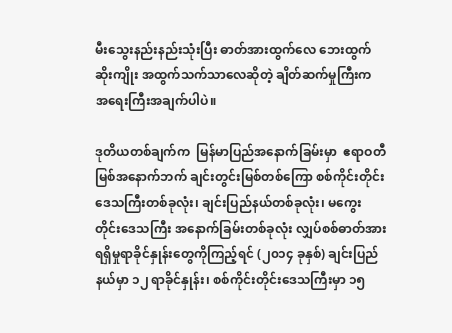မီးသွေးနည်းနည်းသုံးပြီး ဓာတ်အားထွက်လေ ဘေးထွက်ဆိုးကျိုး အထွက်သက်သာလေဆိုတဲ့ ချိတ်ဆက်မှုကြီးက အရေးကြီးအချက်ပါပဲ။

ဒုတိယတစ်ချက်က  မြန်မာပြည်အနောက်ခြမ်းမှာ  ဧရာဝတီမြစ်အနောက်ဘက် ချင်းတွင်းမြစ်တစ်ကြော စစ်ကိုင်းတိုင်းဒေသကြီးတစ်ခုလုံး၊ ချင်းပြည်နယ်တစ်ခုလုံး၊ မကွေးတိုင်းဒေသကြီး အနောက်ခြမ်းတစ်ခုလုံး လျှပ်စစ်ဓာတ်အားရရှိမှုရာခိုင်နှုန်းတွေကိုကြည့်ရင် (၂၀၁၄ ခုနှစ်) ချင်းပြည်နယ်မှာ ၁၂ ရာခိုင်နှုန်း၊ စစ်ကိုင်းတိုင်းဒေသကြီးမှာ ၁၅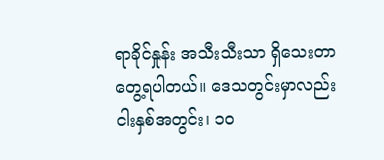ရာခိုင်နှုန်း အသီးသီးသာ ရှိသေးတာတွေ့ရပါတယ်။ ဒေသတွင်းမှာလည်း  ငါးနှစ်အတွင်း၊ ၁၀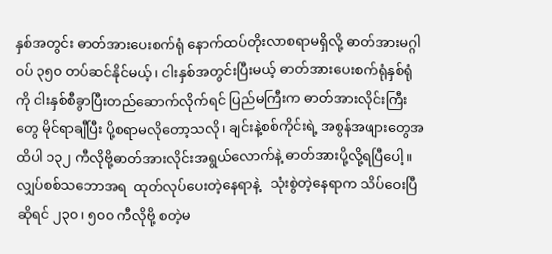နှစ်အတွင်း ဓာတ်အားပေးစက်ရုံ နောက်ထပ်တိုးလာစရာမရှိလို့ ဓာတ်အားမဂ္ဂါဝပ် ၃၅၀ တပ်ဆင်နိုင်မယ့်၊ ငါးနှစ်အတွင်းပြီးမယ့် ဓာတ်အားပေးစက်ရုံနှစ်ရုံကို ငါးနှစ်စီခွာပြီးတည်ဆောက်လိုက်ရင် ပြည်မကြီးက ဓာတ်အားလိုင်းကြီးတွေ မိုင်ရာချီပြီး ပို့စရာမလိုတော့သလို၊ ချင်းနဲ့စစ်ကိုင်းရဲ့ အစွန်အဖျားတွေအထိပါ ၁၃၂ ကီလိုဗို့ဓာတ်အားလိုင်းအရွယ်လောက်နဲ့ ဓာတ်အားပို့လို့ရပြီပေါ့။ လျှပ်စစ်သဘောအရ  ထုတ်လုပ်ပေးတဲ့နေရာနဲ့   သုံးစွဲတဲ့နေရာက သိပ်ဝေးပြီဆိုရင် ၂၃၀၊ ၅၀၀ ကီလိုဗို့ စတဲ့မ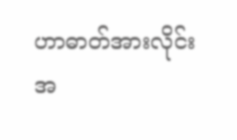ဟာဓာတ်အားလိုင်း အ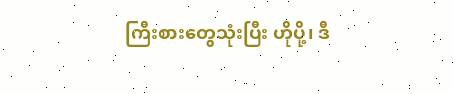ကြီးစားတွေသုံးပြီး ဟိုပို့၊ ဒီ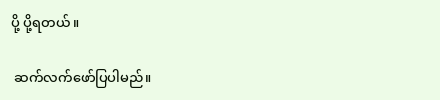ပို့ ပို့ရတယ်။

 ဆက်လက်ဖော်ပြပါမည်။